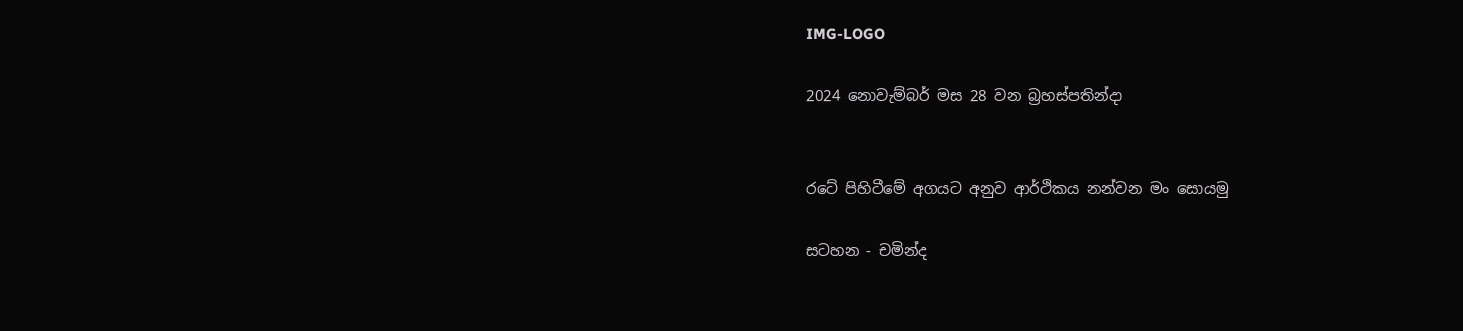IMG-LOGO

2024 නොවැම්බර් මස 28 වන බ්‍රහස්පතින්දා


රටේ පිහිටීමේ අගයට අනුව ආර්ථිකය නන්වන මං සොයමු

සටහන - චමින්ද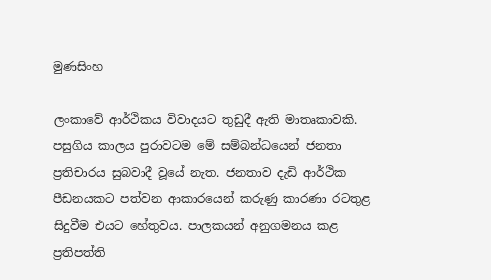මුණසිංහ

ලංකාවේ ආර්ථිකය විවාදයට තුඩුදී ඇති මාතෘකාවකි. පසුගිය කාලය පුරාවටම මේ සම්බන්ධයෙන් ජනතා ප්‍රතිචාරය සුබවාදී වූයේ නැත. ජනතාව දැඩි ආර්ථික පීඩනයකට පත්වන ආකාරයෙන් කරුණු කාරණා රටතුළ සිදුවීම එයට හේතුවය. පාලකයන් අනුගමනය කළ ප්‍රතිපත්ති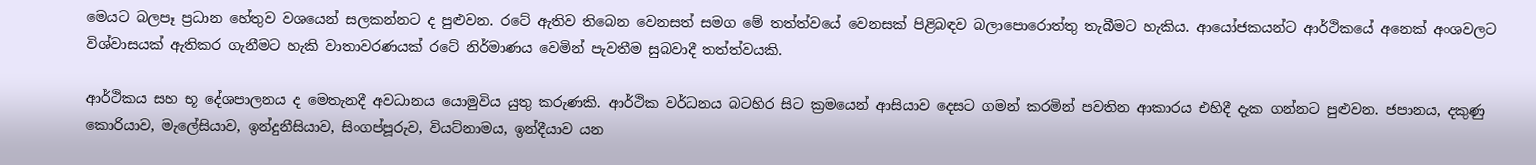මෙයට බලපෑ ප්‍රධාන හේතුව වශයෙන් සලකන්නට ද පුළුවන. රටේ ඇතිව තිබෙන වෙනසත් සමග මේ තත්ත්වයේ වෙනසක් පිළිබඳව බලාපොරොත්තු තැබීමට හැකිය. ආයෝජකයන්ට ආර්ථිකයේ අනෙක් අංශවලට විශ්වාසයක් ඇතිකර ගැනීමට හැකි වාතාවරණයක් රටේ නිර්මාණය වෙමින් පැවතීම සුබවාදී තත්ත්වයකි.

ආර්ථිකය සහ භූ දේශපාලනය ද මෙතැනදී අවධානය යොමුවිය යුතු කරුණකි. ආර්ථික වර්ධනය බටහිර සිට ක්‍රමයෙන් ආසියාව දෙසට ගමන් කරමින් පවතින ආකාරය එහිදී දැක ගන්නට පුළුවන. ජපානය, දකුණු කොරියාව, මැලේසියාව, ඉන්දුනීසියාව, සිංගප්පූරුව, වියට්නාමය, ඉන්දීයාව යන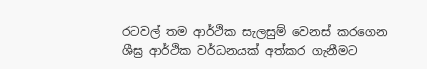රටවල් තම ආර්ථික සැලසුම් වෙනස් කරගෙන ශීඝ්‍ර ආර්ථික වර්ධනයක් අත්කර ගැනීමට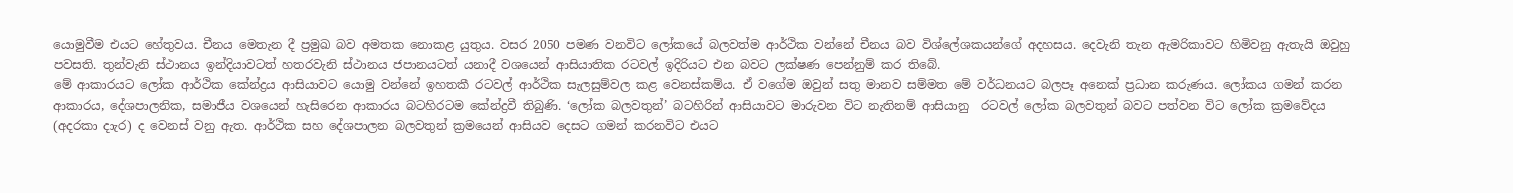යොමුවීම එයට හේතුවය. චීනය මෙතැන දී ප්‍රමුඛ බව අමතක නොකළ යුතුය. වසර 2050 පමණ වනවිට ලෝකයේ බලවත්ම ආර්ථික වන්නේ චීනය බව විශ්ලේශකයන්ගේ අදහසය. දෙවැනි තැන ඇමරිකාවට හිමිවනු ඇතැයි ඔවුහු පවසති. තුන්වැනි ස්ථානය ඉන්දියාවටත් හතරවැනි ස්ථානය ජපානයටත් යනාදී වශයෙන් ආසියාතික රටවල් ඉදිරියට එන බවට ලක්ෂණ පෙන්නුම් කර තිබේ.
මේ ආකාරයට ලෝක ආර්ථික කේන්ද්‍රය ආසියාවට යොමු වන්නේ ඉහතකී රටවල් ආර්ථික සැලසුම්වල කළ වෙනස්කම්ය. ඒ වගේම ඔවුන් සතු මානව සම්මත මේ වර්ධනයට බලපෑ අනෙක් ප්‍රධාන කරුණය. ලෝකය ගමන් කරන ආකාරය, දේශපාලනික, සමාජීය වශයෙන් හැසිරෙන ආකාරය බටහිරටම කේන්ද්‍රවී තිබුණි. ‘ලෝක බලවතුන්’ බටහිරින් ආසියාවට මාරුවන විට නැතිනම් ආසියානු  රටවල් ලෝක බලවතුන් බවට පත්වන විට ලෝක ක්‍රමවේදය (අදරකා දාැර) ද වෙනස් වනු ඇත. ආර්ථික සහ දේශපාලන බලවතුන් ක්‍රමයෙන් ආසියව දෙසට ගමන් කරනවිට එයට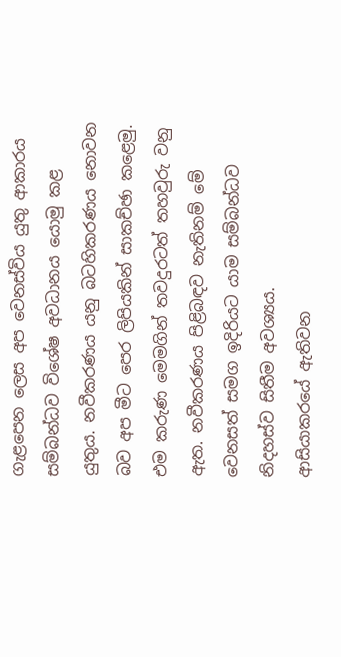ගැළපෙන ලෙස අප වෙනස්විය යුතු ආකාරය සම්බන්ධව විශේෂ අවධානය යොමු කළ යුතුය. නවීකරණය යනු බටහිකරණය නොවන බව අප මීට පෙර ලිපියකින් සාකච්ඡා කළෙමු. එම කරුණ මෙමගින් තවදුරටත් තහවුරු වනු ඇත. නවීකරණය පිළිබඳව නැතිනම් මේ වෙනසත් සමග ඉදිරියට යාම සම්බන්ධව නිදහස්ව සිතීම අවශ්‍යය.
ආසියාකරයේ ඇතිවන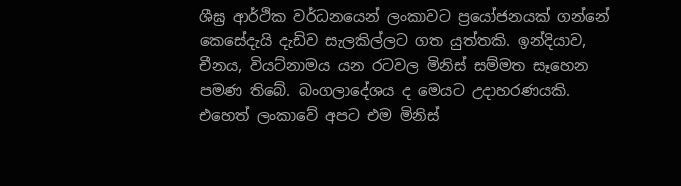ශීඝ්‍ර ආර්ථික වර්ධනයෙන් ලංකාවට ප්‍රයෝජනයක් ගන්නේ කෙසේදැයි දැඩිව සැලකිල්ලට ගත යුත්තකි. ඉන්දියාව, චීනය, වියට්නාමය යන රටවල මිනිස් සම්මත සෑහෙන පමණ තිබේ. බංගලාදේශය ද මෙයට උදාහරණයකි. එහෙත් ලංකාවේ අපට එම මිනිස්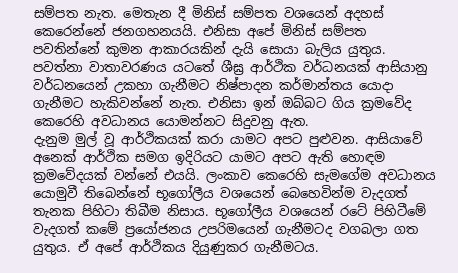සම්පත නැත. මෙතැන දී මිනිස් සම්පත වශයෙන් අදහස් කෙරෙන්නේ ජනගහනයයි. එනිසා අපේ මිනිස් සම්පත පවතින්නේ කුමන ආකාරයකින් දැයි සොයා බැලිය යුතුය. පවත්නා වාතාවරණය යටතේ ශීඝ්‍ර ආර්ථික වර්ධනයක් ආසියානු වර්ධනයෙන් උකහා ගැනීමට නිෂ්පාදන කර්මාන්තය යොදා ගැනීමට හැකිවන්නේ නැත. එනිසා ඉන් ඔබ්බට ගිය ක්‍රමවේද කෙරෙහි අවධානය යොමන්නට සිදුවනු ඇත.
දැනුම මුල් වූ ආර්ථිකයක් කරා යාමට අපට පුළුවන. ආසියාවේ අනෙක් ආර්ථික සමග ඉදිරියට යාමට අපට ඇති හොඳම ක්‍රමවේදයක් වන්නේ එයයි. ලංකාව කෙරෙහි සැමගේම අවධානය යොමුවී තිබෙන්නේ භූගෝලීය වශයෙන් බෙහෙවින්ම වැදගත් තැනක පිහිටා තිබීම නිසාය. භූගෝලීය වශයෙන් රටේ පිහිටීමේ වැදගත් කමේ ප්‍රයෝජනය උපරිමයෙන් ගැනීමටද වගබලා ගත යුතුය. ඒ අපේ ආර්ථිකය දියුණුකර ගැනීමටය.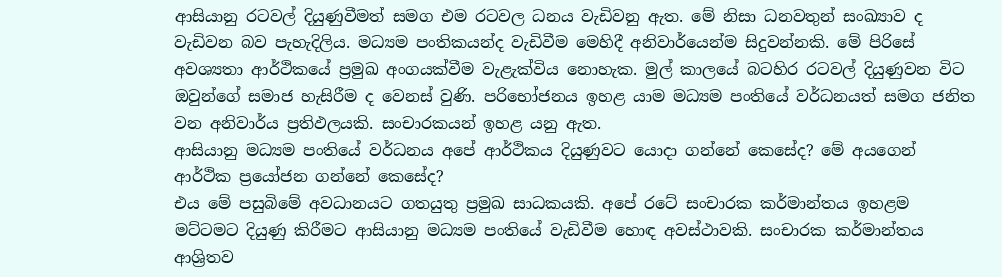ආසියානු රටවල් දියුණුවීමත් සමග එම රටවල ධනය වැඩිවනු ඇත. මේ නිසා ධනවතුන් සංඛ්‍යාව ද වැඩිවන බව පැහැදිලිය. මධ්‍යම පංතිකයන්ද වැඩිවීම මෙහිදී අනිවාර්යෙන්ම සිදුවන්නකි. මේ පිරිසේ අවශ්‍යතා ආර්ථිකයේ ප්‍රමුඛ අංගයක්වීම වැළැක්විය නොහැක. මුල් කාලයේ බටහිර රටවල් දියුණුවන විට ඔවුන්ගේ සමාජ හැසිරීම ද වෙනස් වුණි. පරිභෝජනය ඉහළ යාම මධ්‍යම පංතියේ වර්ධනයත් සමග ජනිත වන අනිවාර්ය ප්‍රතිඵලයකි. සංචාරකයන් ඉහළ යනු ඇත.
ආසියානු මධ්‍යම පංතියේ වර්ධනය අපේ ආර්ථිකය දියුණුවට යොදා ගන්නේ කෙසේද? මේ අයගෙන් ආර්ථික ප්‍රයෝජන ගන්නේ කෙසේද?
එය මේ පසුබිමේ අවධානයට ගතයුතු ප්‍රමුඛ සාධකයකි. අපේ රටේ සංචාරක කර්මාන්තය ඉහළම මට්ටමට දියුණු කිරීමට ආසියානු මධ්‍යම පංතියේ වැඩිවීම හොඳ අවස්ථාවකි. සංචාරක කර්මාන්තය ආශ්‍රිතව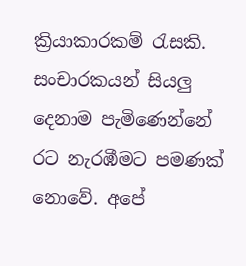ක්‍රියාකාරකම් රැසකි. සංචාරකයන් සියලු දෙනාම පැමිණෙන්නේ රට නැරඹීමට පමණක් නොවේ. අපේ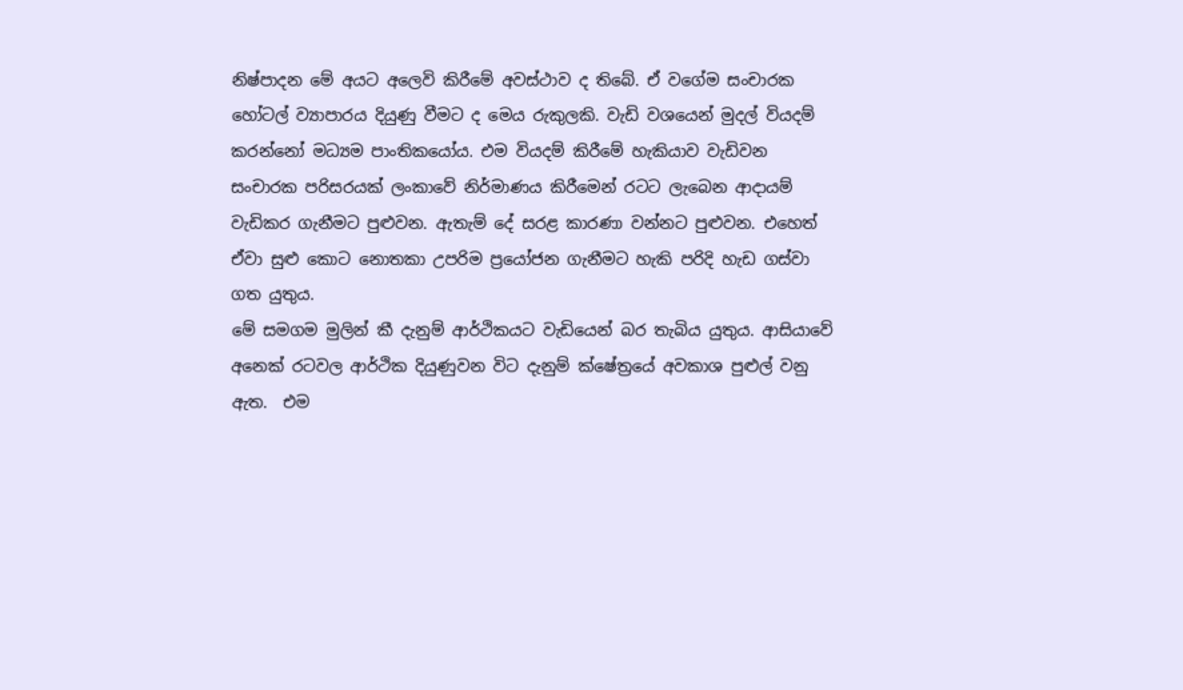නිෂ්පාදන මේ අයට අලෙවි කිරීමේ අවස්ථාව ද තිබේ. ඒ වගේම සංචාරක හෝටල් ව්‍යාපාරය දියුණු වීමට ද මෙය රුකුලකි. වැඩි වශයෙන් මුදල් වියදම් කරන්නෝ මධ්‍යම පාංතිකයෝය. එම වියදම් කිරීමේ හැකියාව වැඩිවන සංචාරක පරිසරයක් ලංකාවේ නිර්මාණය කිරීමෙන් රටට ලැබෙන ආදායම් වැඩිකර ගැනීමට පුළුවන. ඇතැම් දේ සරළ කාරණා වන්නට පුළුවන. එහෙත් ඒවා සුළු කොට නොතකා උපරිම ප්‍රයෝජන ගැනීමට හැකි පරිදි හැඩ ගස්වා ගත යුතුය.
මේ සමගම මුලින් කී දැනුම් ආර්ථිකයට වැඩියෙන් බර තැබිය යුතුය. ආසියාවේ අනෙක් රටවල ආර්ථික දියුණුවන විට දැනුම් ක්ෂේත්‍රයේ අවකාශ පුළුල් වනු ඇත.  එම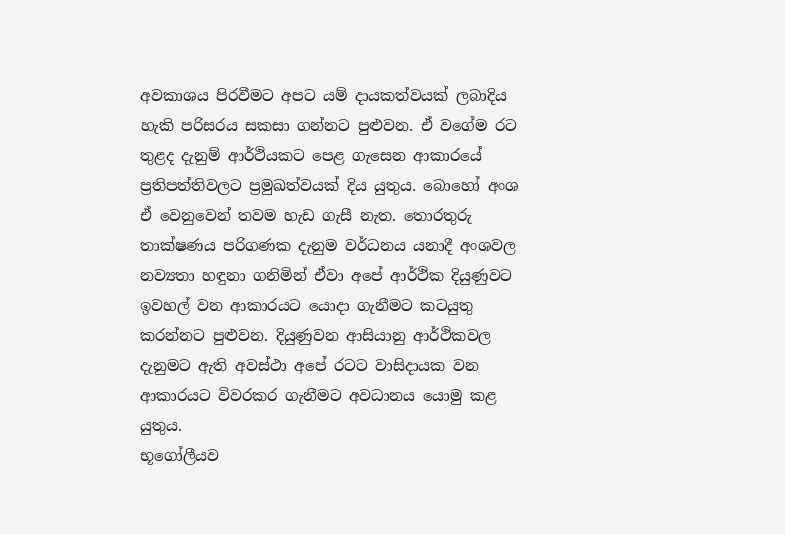අවකාශය පිරවීමට අපට යම් දායකත්වයක් ලබාදිය හැකි පරිසරය සකසා ගන්නට පුළුවන. ඒ වගේම රට තුළද දැනුම් ආර්ථියකට පෙළ ගැසෙන ආකාරයේ ප්‍රතිපත්තිවලට ප්‍රමුඛත්වයක් දිය යුතුය. බොහෝ අංශ ඒ වෙනුවෙන් තවම හැඩ ගැසී නැත. තොරතුරු තාක්ෂණය පරිගණක දැනුම වර්ධනය යනාදී අංශවල නව්‍යතා හඳුනා ගනිමින් ඒවා අපේ ආර්ථික දියුණුවට ඉවහල් වන ආකාරයට යොදා ගැනීමට කටයුතු කරන්නට පුළුවන. දියුණුවන ආසියානු ආර්ථිකවල දැනුමට ඇති අවස්ථා අපේ රටට වාසිදායක වන ආකාරයට විවරකර ගැනීමට අවධානය යොමු කළ යුතුය.
භූගෝලීයව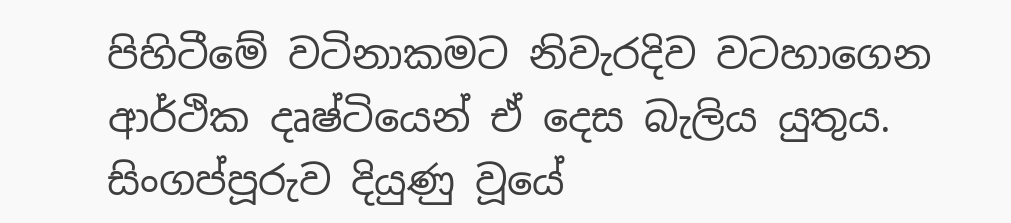පිහිටීමේ වටිනාකමට නිවැරදිව වටහාගෙන ආර්ථික දෘෂ්ටියෙන් ඒ දෙස බැලිය යුතුය. සිංගප්පූරුව දියුණු වූයේ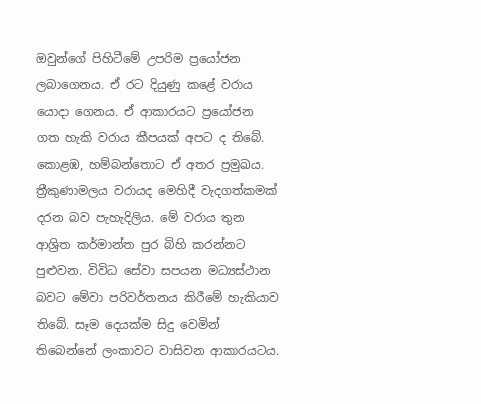ඔවුන්ගේ පිහිටීමේ උපරිම ප්‍රයෝජන ලබාගෙනය. ඒ රට දියුණු කළේ වරාය යොදා ගෙනය. ඒ ආකාරයට ප්‍රයෝජන  ගත හැකි වරාය කීපයක් අපට ද තිබේ. කොළඹ, හම්බන්තොට ඒ අතර ප්‍රමුඛය. ත්‍රීකුණාමලය වරායද මෙහිදී වැදගත්කමක් දරන බව පැහැදිලිය. මේ වරාය තුන ආශ්‍රිත කර්මාන්ත පුර බිහි කරන්නට පුළුවන. විවිධ සේවා සපයන මධ්‍යස්ථාන බවට මේවා පරිවර්තනය කිරීමේ හැකියාව තිබේ. සෑම දෙයක්ම සිදු වෙමින් තිබෙන්නේ ලංකාවට වාසිවන ආකාරයටය.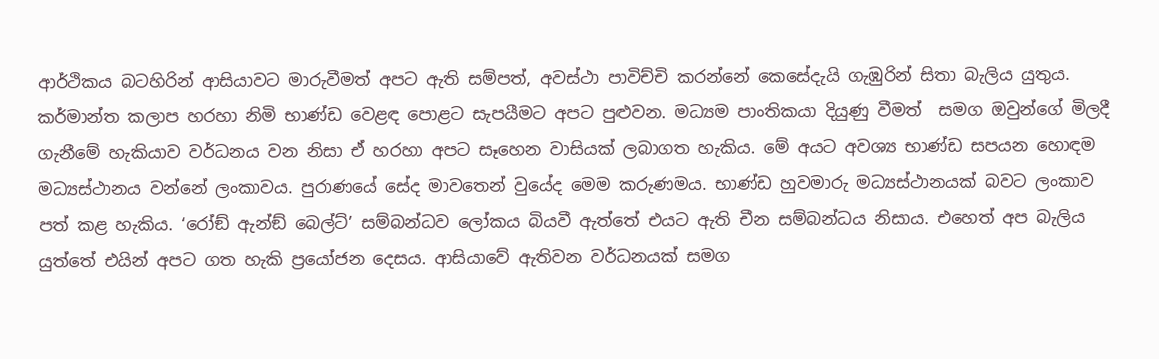ආර්ථිකය බටහිරින් ආසියාවට මාරුවීමත් අපට ඇති සම්පත්, අවස්ථා පාවිච්චි කරන්නේ කෙසේදැයි ගැඹුරින් සිතා බැලිය යුතුය.
කර්මාන්ත කලාප හරහා නිමි භාණ්ඩ වෙළඳ පොළට සැපයීමට අපට පුළුවන. මධ්‍යම පාංතිකයා දියුණු වීමත්  සමග ඔවුන්ගේ මිලදී ගැනීමේ හැකියාව වර්ධනය වන නිසා ඒ හරහා අපට සෑහෙන වාසියක් ලබාගත හැකිය. මේ අයට අවශ්‍ය භාණ්ඩ සපයන හොඳම මධ්‍යස්ථානය වන්නේ ලංකාවය. පුරාණයේ සේද මාවතෙන් වුයේද මෙම කරුණමය. භාණ්ඩ හුවමාරු මධ්‍යස්ථානයක් බවට ලංකාව පත් කළ හැකිය. ‘රෝඞ් ඇන්ඞ් බෙල්ට්’ සම්බන්ධව ලෝකය බියවී ඇත්තේ එයට ඇති චීන සම්බන්ධය නිසාය. එහෙත් අප බැලිය යුත්තේ එයින් අපට ගත හැකි ප්‍රයෝජන දෙසය. ආසියාවේ ඇතිවන වර්ධනයක් සමග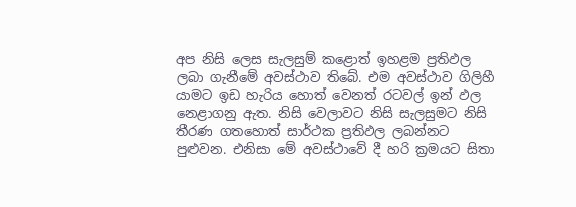අප නිසි ලෙස සැලසුම් කළොත් ඉහළම ප්‍රතිඵල ලබා ගැනීමේ අවස්ථාව තිබේ. එම අවස්ථාව ගිලිහී යාමට ඉඩ හැරිය හොත් වෙනත් රටවල් ඉන් ඵල නෙළාගනු ඇත. නිසි වෙලාවට නිසි සැලසුමට නිසි තීරණ ගතහොත් සාර්ථක ප්‍රතිඵල ලබන්නට පුළුවන. එනිසා මේ අවස්ථාවේ දී හරි ක්‍රමයට සිතා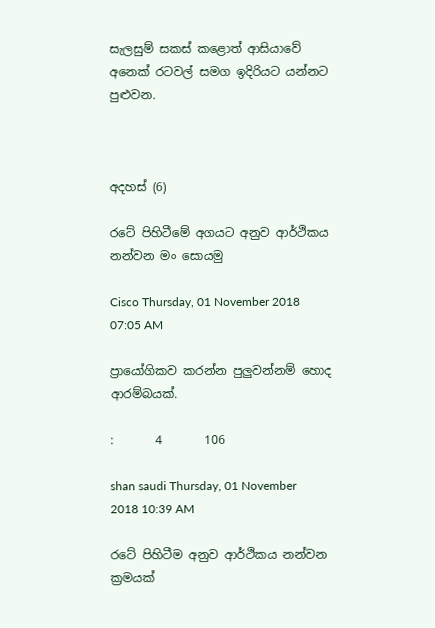සැලසුම් සකස් කළොත් ආසියාවේ අනෙක් රටවල් සමග ඉදිරියට යන්නට පුළුවන.



අදහස් (6)

රටේ පිහිටීමේ අගයට අනුව ආර්ථිකය නන්වන මං සොයමු

Cisco Thursday, 01 November 2018 07:05 AM

ප්‍රායෝගිකව කරන්න පුලුවන්නම් හොද ආරම්බයක්.

:       4       106

shan saudi Thursday, 01 November 2018 10:39 AM

රටේ පිහිටීම අනුව ආර්ථිකය නන්වන ක්‍රමයක්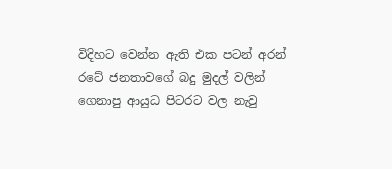විදිහට වෙන්න ඇති එක පටන් අරන් රටේ ජනතාවගේ බදු මුදල් වලින් ගෙනාපු ආයුධ පිටරට වල නැවු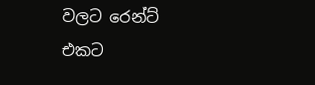වලට රෙන්ට් එකට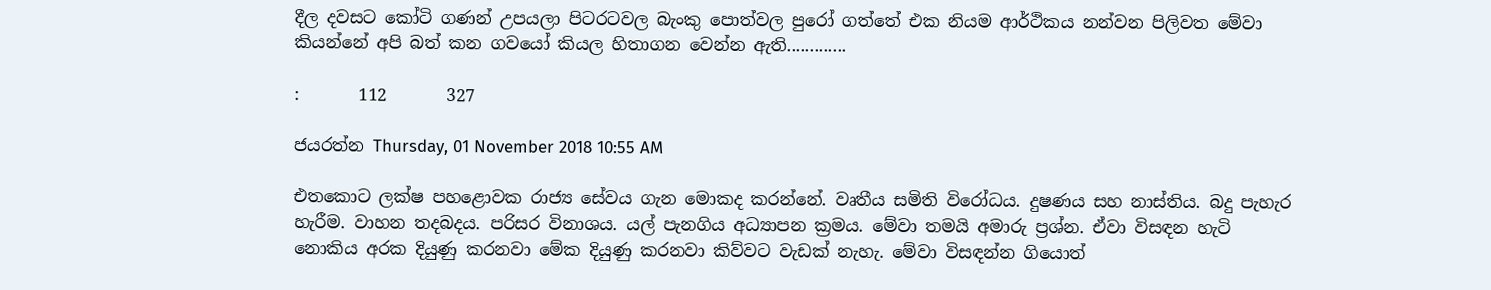දීල දවසට කෝටි ගණන් උපයලා පිටරටවල බැංකු පොත්වල පුරෝ ගත්තේ එක නියම ආර්ථිකය නන්වන පිලිවත මේවා කියන්නේ අපි බත් කන ගවයෝ කියල හිතාගන වෙන්න ඇති.............

:       112       327

ජයරත්න Thursday, 01 November 2018 10:55 AM

එතකොට ලක්ෂ පහළොවක රාජ්‍ය සේවය ගැන මොකද කරන්නේ. වෘතීය සමිති විරෝධය. දුෂණය සහ නාස්තිය. බදු පැහැර හැරීම. වාහන තදබදය. පරිසර විනාශය. යල් පැනගිය අධ්‍යාපන ක්‍රමය. මේවා තමයි අමාරු ප්‍රශ්න. ඒවා විසඳන හැටි නොකිය අරක දියුණු කරනවා මේක දියුණු කරනවා කිව්වට වැඩක් නැහැ. මේවා විසඳන්න ගියොත්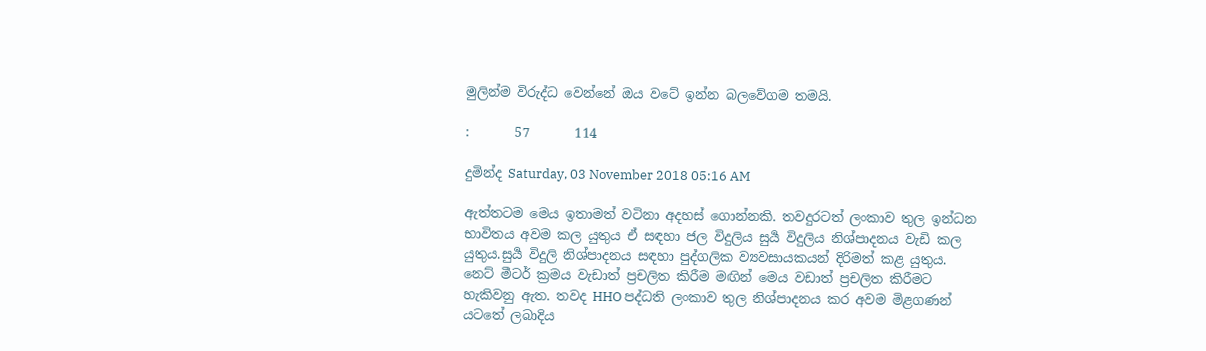මුලින්ම විරුද්ධ වෙන්නේ ඔය වටේ ඉන්න බලවේගම තමයි.

:       57       114

දුමින්ද Saturday, 03 November 2018 05:16 AM

ඇත්තටම මෙය ඉතාමත් වටිනා අදහස් ගොන්නකි. තවදුරටත් ලංකාව තුල ඉන්ධන භාවිතය අවම කල යුතුය ඒ සඳහා ජල විදුලිය සුර්‍ය විදුලිය නිශ්පාදනය වැඩි කල යුතුය.සුර්‍ය විදුලි නිශ්පාදනය සඳහා පුද්ගලික ව්‍යවසායකයන් දිරිමත් කළ යුතුය. නෙට් මීටර් ක්‍රමය වැඩාත් ප්‍රචලිත කිරීම මඟින් මෙය වඩාත් ප්‍රචලිත කිරීමට හැකිවනු ඇත. තවද HHO පද්ධති ලංකාව තුල නිශ්පාදනය කර අවම මිළගණන් යටතේ ලබාදිය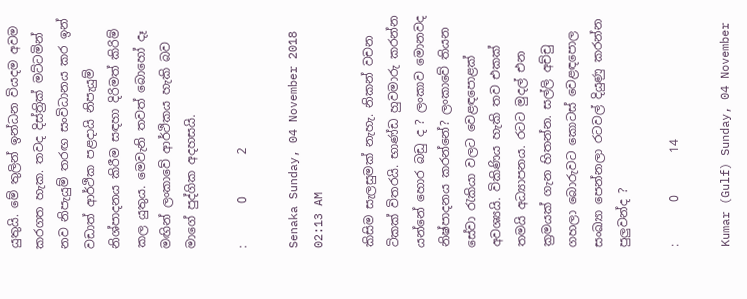යුතුයි. මේ තුලින් ඉන්ධන වියදම අවම කරගත හැක. තවද දිස්ත්‍රික් මට්ටමින් නව නිපැයුම් තරඟ සංවිධානය කර ඉන් වඩාත් ආර්ථික පළදායි නිපැයුම් නිශ්පාදනය කිරීම සඳහා දිරිමත් කිරිම් කල යුතුය. මෙවැනි තවත් බොහෝ දෑ මඟින් ලංකාවේ ආර්ථිකය හැකි බව මාගේ පුද්ගික අදහසයි.

:       0       2

Senaka Sunday, 04 November 2018 02:13 AM

කිසිම සැලසුමක් නැහැ. නිකන් වචන ටිකක් විතරයි. භාණ්ඩ හුවමාරු කරන්න යන්නේ හොර බඩු ද ? ලංකාව මොනවද නිෂ්පාදනය කරන්නේ? ලංකාවේ තියන සේවා රැකියා වලට වෙළඳපොළක් අවශ්‍යයි. විකිණිය හැකි තව එකක් තමයි අධ්‍යාපනය. රටට මුදල් එන ක්‍රමයක් ගැන හිතන්න. සල්ලි අච්චු ගහලා බොරුවට කොටස් වෙළඳපොල සංඛ්‍යා පෙන්නලා රටවල් දියුණු කරන්න පුලුවන්ද ?

:       0       14

Kumar (Gulf) Sunday, 04 November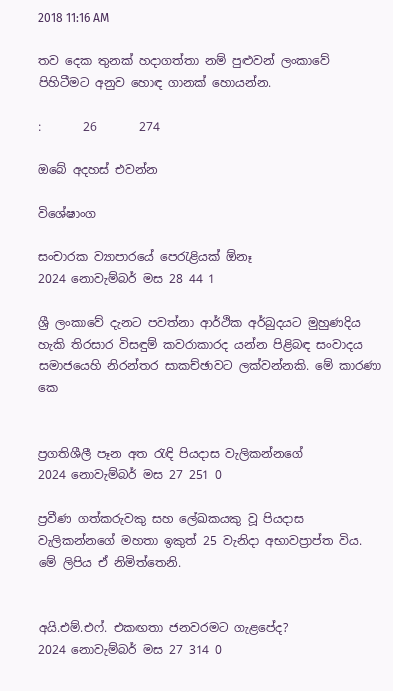2018 11:16 AM

තව දෙක තුනක් හදාගත්තා නම් පුළුවන් ලංකාවේ පිහිටීමට අනුව හොඳ ගානක් හොයන්න.

:       26       274

ඔබේ අදහස් එවන්න

විශේෂාංග

සංචාරක ව්‍යාපාරයේ පෙරැළියක් ඕනෑ
2024 නොවැම්බර් මස 28 44 1

ශ්‍රී ලංකාවේ දැනට පවත්නා ආර්ථික අර්බුදයට මුහුණදිය හැකි තිරසාර විසඳුම් කවරාකාරද යන්න පිළිබඳ සංවාදය සමාජයෙහි නිරන්තර සාකච්ඡාවට ලක්වන්නකි. මේ කාරණා කෙ


ප්‍රගතිශීලී පෑන අත රැඳි පියදාස වැලිකන්නගේ
2024 නොවැම්බර් මස 27 251 0

ප්‍රවීණ ගත්කරුවකු සහ ලේඛකයකු වූ පියදාස වැලිකන්නගේ මහතා ඉකුත් 25 වැනිදා අභාවප්‍රාප්ත විය. මේ ලිපිය ඒ නිමිත්තෙනි.


අයි.එම්.එෆ්. එකඟතා ජනවරමට ගැළපේද?
2024 නොවැම්බර් මස 27 314 0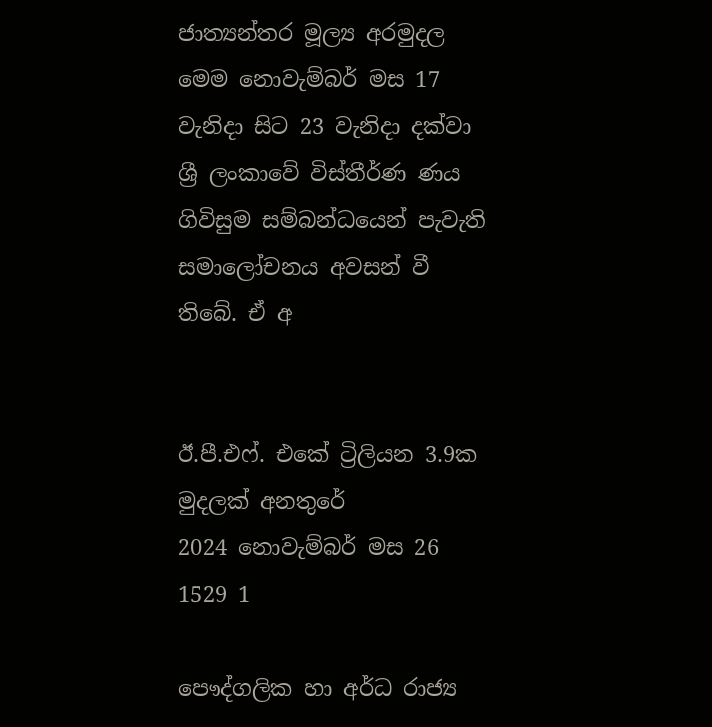ජාත්‍යන්තර මූල්‍ය අරමුදල මෙම නොවැම්බර් මස 17 වැනිදා සිට 23 වැනිදා දක්වා ශ්‍රී ලංකාවේ විස්තීර්ණ ණය ගිවිසුම සම්බන්ධයෙන් පැවැති සමාලෝචනය අවසන් වී තිබේ. ඒ අ


ඊ.පී.එෆ්. එකේ ට්‍රිලියන 3.9ක මුදලක් අනතුරේ
2024 නොවැම්බර් මස 26 1529 1

පෞද්ගලික හා අර්ධ රාජ්‍ය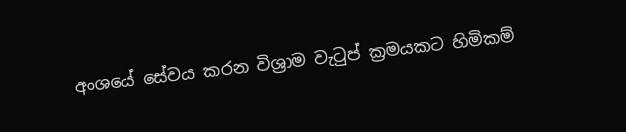අංශයේ සේවය කරන විශ්‍රාම වැටුප් ක්‍රමයකට හිමිකම්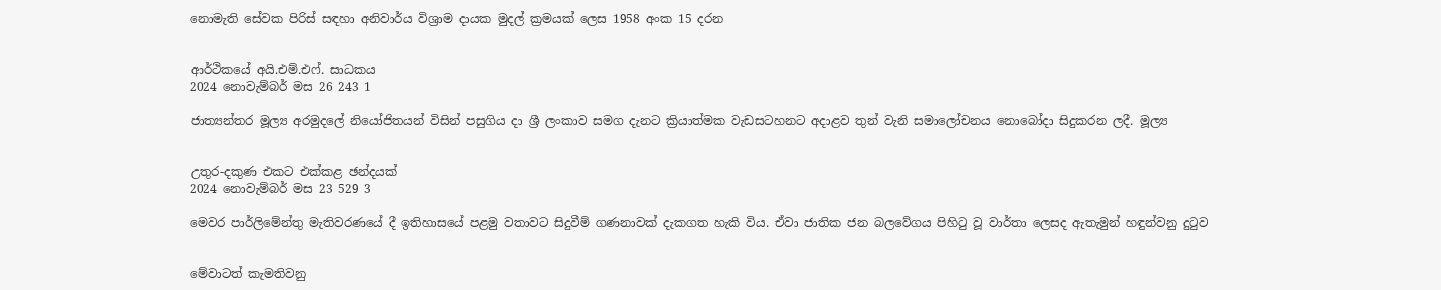නොමැති සේවක පිරිස් සඳහා අනිවාර්ය විශ්‍රාම දායක මුදල් ක්‍රමයක් ලෙස 1958 අංක 15 දරන


ආර්ථිකයේ අයි.එම්.එෆ්. සාධකය
2024 නොවැම්බර් මස 26 243 1

ජාත්‍යන්තර මූල්‍ය අරමුදලේ නියෝජිතයන් විසින් පසුගිය දා ශ්‍රී ලංකාව සමග දැනට ක්‍රියාත්මක වැඩසටහනට අදාළව තුන් වැනි සමාලෝචනය නොබෝදා සිදුකරන ලදී. මූල්‍ය


උතුර-දකුණ එකට එක්කළ ඡන්දයක්
2024 නොවැම්බර් මස 23 529 3

මෙවර පාර්ලිමේන්තු මැතිවරණයේ දී ඉතිහාසයේ පළමු වතාවට සිදුවීම් ගණනාවක් දැකගත හැකි විය. ඒවා ජාතික ජන බලවේගය පිහිටු වූ වාර්තා ලෙසද ඇතැමුන් හඳුන්වනු දුටුව


මේවාටත් කැමතිවනු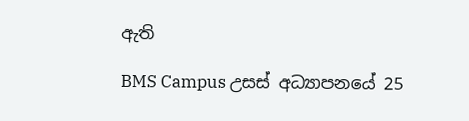ඇති

BMS Campus උසස් අධ්‍යාපනයේ 25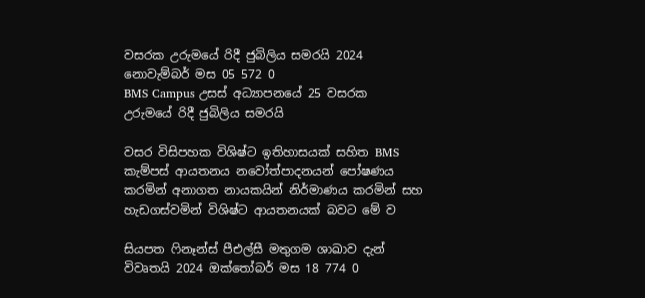වසරක උරුමයේ රිදී ජුබිලිය සමරයි 2024 නොවැම්බර් මස 05 572 0
BMS Campus උසස් අධ්‍යාපනයේ 25 වසරක උරුමයේ රිදී ජුබිලිය සමරයි

වසර විසිපහක විශිෂ්ට ඉතිහාසයක් සහිත BMS කැම්පස් ආයතනය නවෝත්පාදනයන් පෝෂණය කරමින් අනාගත නායකයින් නිර්මාණය කරමින් සහ හැඩගස්වමින් විශිෂ්ට ආයතනයක් බවට මේ ව

සියපත ෆිනෑන්ස් පීඑල්සී මතුගම ශාඛාව දැන් විවෘතයි 2024 ඔක්තෝබර් මස 18 774 0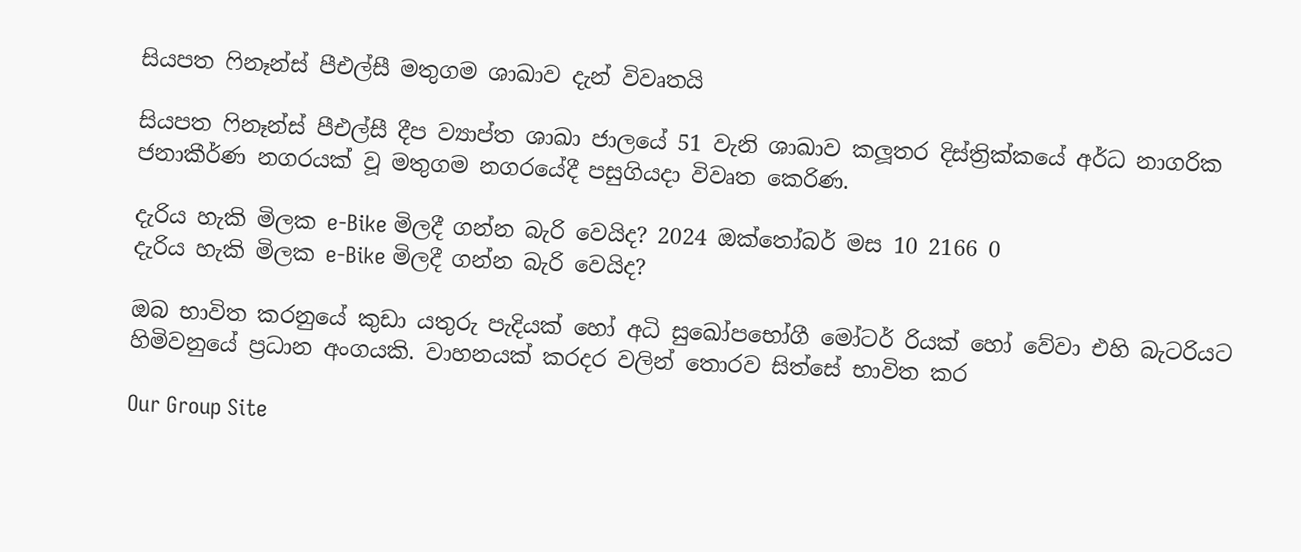සියපත ෆිනෑන්ස් පීඑල්සී මතුගම ශාඛාව දැන් විවෘතයි

සියපත ෆිනෑන්ස් පීඑල්සී දීප ව්‍යාප්ත ශාඛා ජාලයේ 51 වැනි ශාඛාව කලූතර දිස්ත්‍රික්කයේ අර්ධ නාගරික ජනාකීර්ණ නගරයක් වූ මතුගම නගරයේදී පසුගියදා විවෘත කෙරිණ.

දැරිය හැකි මිලක e-Bike මිලදී ගන්න බැරි වෙයිද? 2024 ඔක්තෝබර් මස 10 2166 0
දැරිය හැකි මිලක e-Bike මිලදී ගන්න බැරි වෙයිද?

ඔබ භාවිත කරනුයේ කුඩා යතුරු පැදියක් හෝ අධි සුඛෝපභෝගී මෝටර් රියක් හෝ වේවා එහි බැටරියට හිමිවනුයේ ප්‍රධාන අංගයකි. වාහනයක් කරදර වලින් තොරව සිත්සේ භාවිත කර

Our Group Site